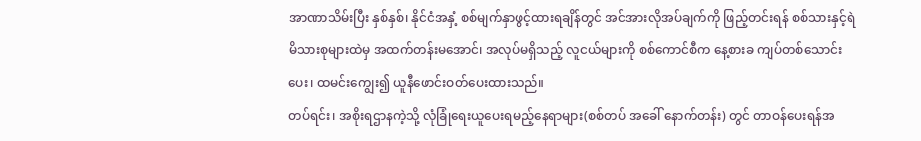အာဏာသိမ်းပြီး နှစ်နှစ်၊ နိုင်ငံအနှံ့ စစ်မျက်နှာဖွင့်ထားရချိန်တွင် အင်အားလိုအပ်ချက်ကို ဖြည့်တင်းရန် စစ်သားနှင့်ရဲ မိသားစုများထဲမှ အထက်တန်းမအောင်၊ အလုပ်မရှိသည့် လူငယ်များကို စစ်ကောင်စီက နေ့စားခ ကျပ်တစ်သောင်းပေး၊ ထမင်းကျွေး၍ ယူနီဖောင်းဝတ်ပေးထားသည်။
တပ်ရင်း၊ အစိုးရဌာနကဲ့သို့ လုံခြုံရေးယူပေးရမည့်နေရာများ(စစ်တပ် အခေါ် နောက်တန်း) တွင် တာဝန်ပေးရန်အ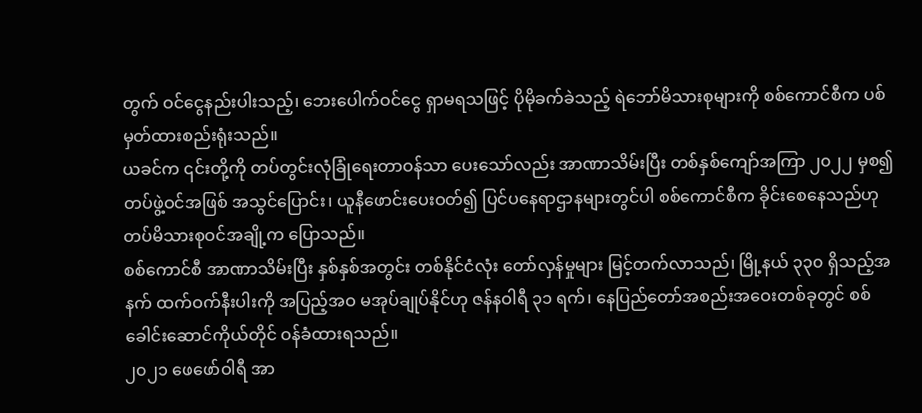တွက် ဝင်ငွေနည်းပါးသည့်၊ ဘေးပေါက်ဝင်ငွေ ရှာမရသဖြင့် ပိုမိုခက်ခဲသည့် ရဲဘော်မိသားစုများကို စစ်ကောင်စီက ပစ်မှတ်ထားစည်းရုံးသည်။
ယခင်က ၎င်းတို့ကို တပ်တွင်းလုံခြုံရေးတာဝန်သာ ပေးသော်လည်း အာဏာသိမ်းပြီး တစ်နှစ်ကျော်အကြာ ၂၀၂၂ မှစ၍ တပ်ဖွဲ့ဝင်အဖြစ် အသွင်ပြောင်း၊ ယူနီဖောင်းပေးဝတ်၍ ပြင်ပနေရာဌာနများတွင်ပါ စစ်ကောင်စီက ခိုင်းစေနေသည်ဟု တပ်မိသားစုဝင်အချို့က ပြောသည်။
စစ်ကောင်စီ အာဏာသိမ်းပြီး နှစ်နှစ်အတွင်း တစ်နိုင်ငံလုံး တော်လှန်မှုများ မြင့်တက်လာသည်၊ မြို့နယ် ၃၃၀ ရှိသည့်အနက် ထက်ဝက်နီးပါးကို အပြည့်အဝ မအုပ်ချုပ်နိုင်ဟု ဇန်နဝါရီ ၃၁ ရက်၊ နေပြည်တော်အစည်းအဝေးတစ်ခုတွင် စစ်ခေါင်းဆောင်ကိုယ်တိုင် ဝန်ခံထားရသည်။
၂၀၂၁ ဖေဖော်ဝါရီ အာ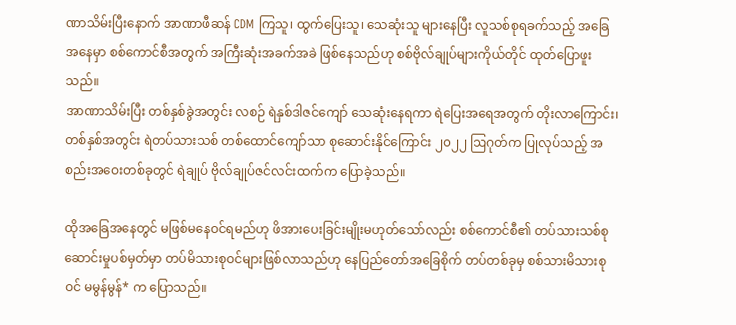ဏာသိမ်းပြီးနောက် အာဏာဖီဆန် CDM ကြသူ၊ ထွက်ပြေးသူ၊ သေဆုံးသူ များနေပြီး လူသစ်စုရခက်သည့် အခြေအနေမှာ စစ်ကောင်စီအတွက် အကြီးဆုံးအခက်အခဲ ဖြစ်နေသည်ဟု စစ်ဗိုလ်ချုပ်များကိုယ်တိုင် ထုတ်ပြောဖူးသည်။
အာဏာသိမ်းပြီး တစ်နှစ်ခွဲအတွင်း လစဉ် ရဲနှစ်ဒါဇင်ကျော် သေဆုံးနေရကာ ရဲပြေးအရေအတွက် တိုးလာကြောင်း၊ တစ်နှစ်အတွင်း ရဲတပ်သားသစ် တစ်ထောင်ကျော်သာ စုဆောင်းနိုင်ကြောင်း ၂၀၂၂ ဩဂုတ်က ပြုလုပ်သည့် အစည်းအဝေးတစ်ခုတွင် ရဲချုပ် ဗိုလ်ချုပ်ဇင်လင်းထက်က ပြောခဲ့သည်။

ထိုအခြေအနေတွင် မဖြစ်မနေဝင်ရမည်ဟု ဖိအားပေးခြင်းမျိုးမဟုတ်သော်လည်း စစ်ကောင်စီ၏ တပ်သားသစ်စုဆောင်းမှုပစ်မှတ်မှာ တပ်မိသားစုဝင်များဖြစ်လာသည်ဟု နေပြည်တော်အခြေစိုက် တပ်တစ်ခုမှ စစ်သားမိသားစုဝင် မမွန်မွန်* က ပြောသည်။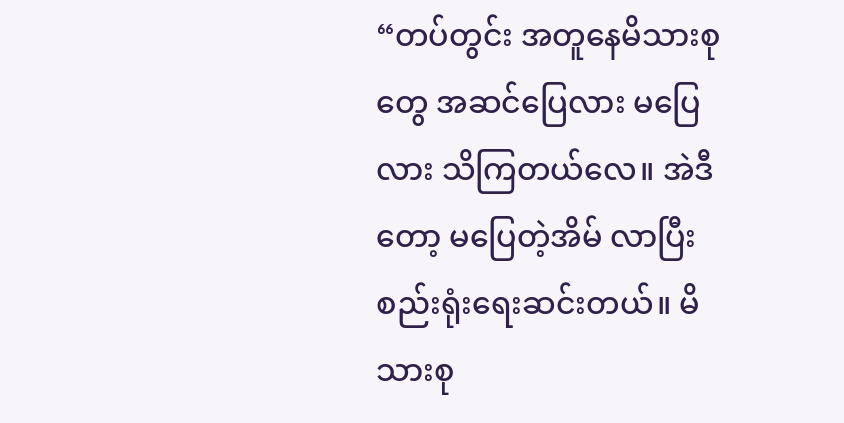“တပ်တွင်း အတူနေမိသားစုတွေ အဆင်ပြေလား မပြေလား သိကြတယ်လေ။ အဲဒီတော့ မပြေတဲ့အိမ် လာပြီး စည်းရုံးရေးဆင်းတယ်။ မိသားစု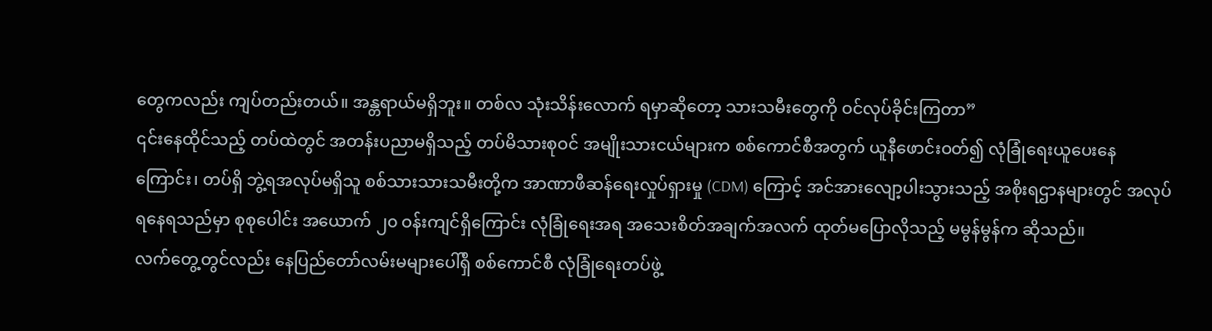တွေကလည်း ကျပ်တည်းတယ်။ အန္တရာယ်မရှိဘူး။ တစ်လ သုံးသိန်းလောက် ရမှာဆိုတော့ သားသမီးတွေကို ဝင်လုပ်ခိုင်းကြတာ”
၎င်းနေထိုင်သည့် တပ်ထဲတွင် အတန်းပညာမရှိသည့် တပ်မိသားစုဝင် အမျိုးသားငယ်များက စစ်ကောင်စီအတွက် ယူနီဖောင်းဝတ်၍ လုံခြုံရေးယူပေးနေကြောင်း၊ တပ်ရှိ ဘွဲ့ရအလုပ်မရှိသူ စစ်သားသားသမီးတို့က အာဏာဖီဆန်ရေးလှုပ်ရှားမှု (CDM) ကြောင့် အင်အားလျော့ပါးသွားသည့် အစိုးရဌာနများတွင် အလုပ်ရနေရသည်မှာ စုစုပေါင်း အယောက် ၂၀ ဝန်းကျင်ရှိကြောင်း လုံခြုံရေးအရ အသေးစိတ်အချက်အလက် ထုတ်မပြောလိုသည့် မမွန်မွန်က ဆိုသည်။
လက်တွေ့တွင်လည်း နေပြည်တော်လမ်းမများပေါ်ရှိ စစ်ကောင်စီ လုံခြုံရေးတပ်ဖွဲ့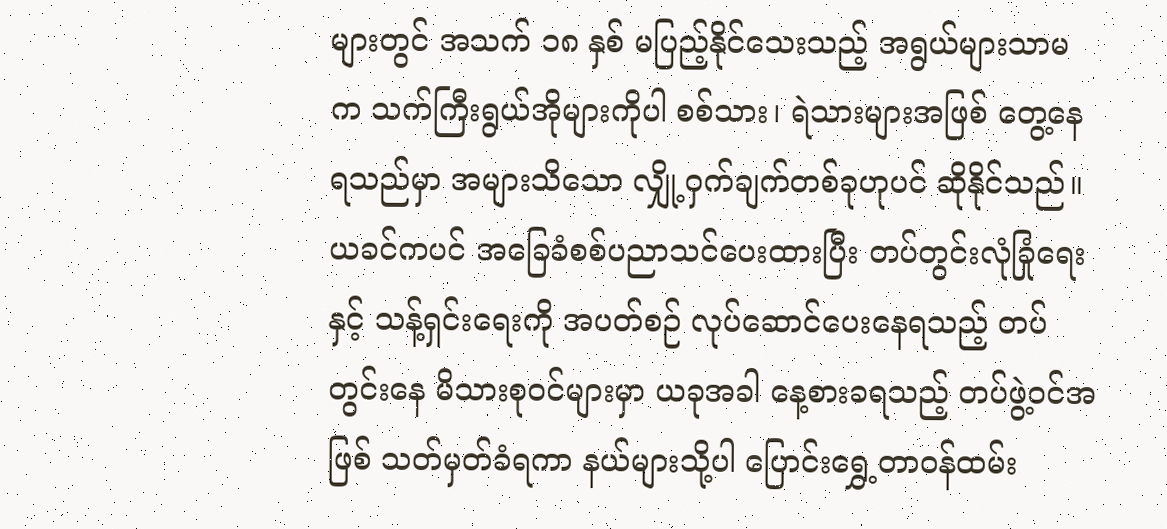များတွင် အသက် ၁၈ နှစ် မပြည့်နိုင်သေးသည့် အရွယ်များသာမက သက်ကြီးရွယ်အိုများကိုပါ စစ်သား၊ ရဲသားများအဖြစ် တွေ့နေရသည်မှာ အများသိသော လျှို့ဝှက်ချက်တစ်ခုဟုပင် ဆိုနိုင်သည်။
ယခင်ကပင် အခြေခံစစ်ပညာသင်ပေးထားပြီး တပ်တွင်းလုံခြုံရေးနှင့် သန့်ရှင်းရေးကို အပတ်စဉ် လုပ်ဆောင်ပေးနေရသည့် တပ်တွင်းနေ မိသားစုဝင်များမှာ ယခုအခါ နေ့စားခရသည့် တပ်ဖွဲ့ဝင်အဖြစ် သတ်မှတ်ခံရကာ နယ်များသို့ပါ ပြောင်းရွှေ့တာဝန်ထမ်း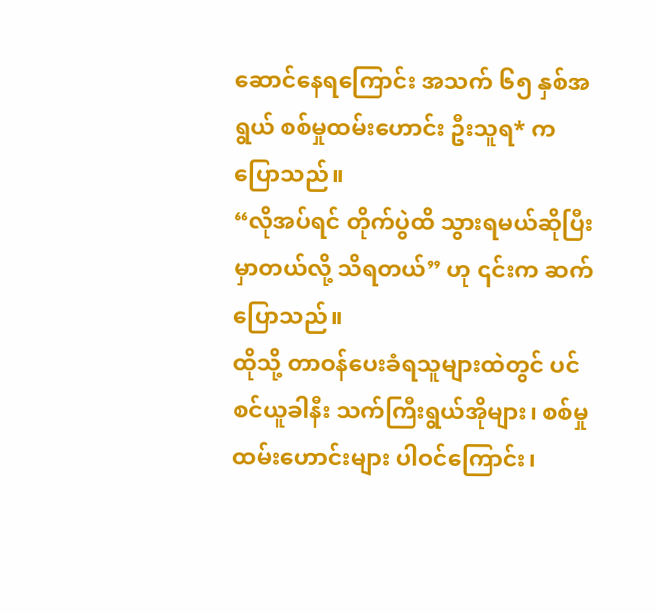ဆောင်နေရကြောင်း အသက် ၆၅ နှစ်အရွယ် စစ်မှုထမ်းဟောင်း ဦးသူရ* က ပြောသည်။
“လိုအပ်ရင် တိုက်ပွဲထိ သွားရမယ်ဆိုပြီး မှာတယ်လို့ သိရတယ်” ဟု ၎င်းက ဆက်ပြောသည်။
ထိုသို့ တာဝန်ပေးခံရသူများထဲတွင် ပင်စင်ယူခါနီး သက်ကြီးရွယ်အိုများ၊ စစ်မှုထမ်းဟောင်းများ ပါဝင်ကြောင်း၊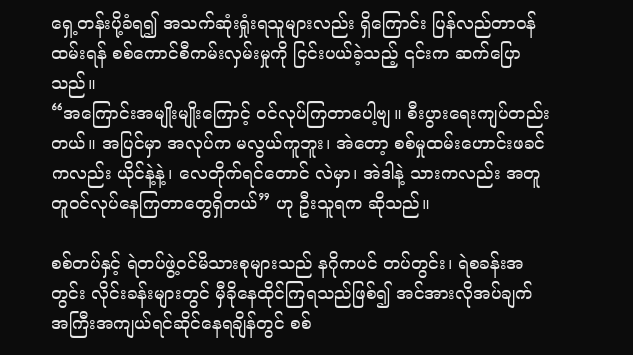ရှေ့တန်းပို့ခံရ၍ အသက်ဆုံးရှုံးရသူများလည်း ရှိကြောင်း ပြန်လည်တာဝန်ထမ်းရန် စစ်ကောင်စီကမ်းလှမ်းမှုကို ငြင်းပယ်ခဲ့သည့် ၎င်းက ဆက်ပြောသည်။
“အကြောင်းအမျိုးမျိုးကြောင့် ဝင်လုပ်ကြတာပေါ့ဗျ။ စီးပွားရေးကျပ်တည်းတယ်။ အပြင်မှာ အလုပ်က မလွယ်ကူဘူး၊ အဲတော့ စစ်မှုထမ်းဟောင်းဖခင်ကလည်း ယိုင်နဲ့နဲ့၊ လေတိုက်ရင်တောင် လဲမှာ၊ အဲဒါနဲ့ သားကလည်း အတူတူဝင်လုပ်နေကြတာတွေရှိတယ်” ဟု ဦးသူရက ဆိုသည်။

စစ်တပ်နှင့် ရဲတပ်ဖွဲ့ဝင်မိသားစုများသည် နဂိုကပင် တပ်တွင်း၊ ရဲစခန်းအတွင်း လိုင်းခန်းများတွင် မှီခိုနေထိုင်ကြရသည်ဖြစ်၍ အင်အားလိုအပ်ချက် အကြီးအကျယ်ရင်ဆိုင်နေရချိန်တွင် စစ်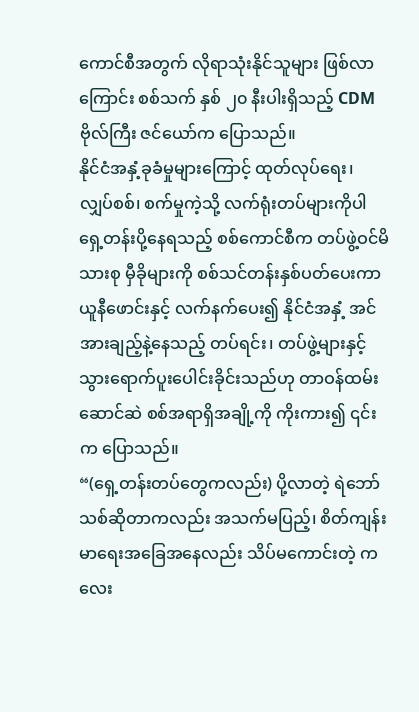ကောင်စီအတွက် လိုရာသုံးနိုင်သူများ ဖြစ်လာကြောင်း စစ်သက် နှစ် ၂၀ နီးပါးရှိသည့် CDM ဗိုလ်ကြီး ဇင်ယော်က ပြောသည်။
နိုင်ငံအနှံ့ခုခံမှုများကြောင့် ထုတ်လုပ်ရေး၊ လျှပ်စစ်၊ စက်မှုကဲ့သို့ လက်ရုံးတပ်များကိုပါ ရှေ့တန်းပို့နေရသည့် စစ်ကောင်စီက တပ်ဖွဲ့ဝင်မိသားစု မှီခိုများကို စစ်သင်တန်းနှစ်ပတ်ပေးကာ ယူနီဖောင်းနှင့် လက်နက်ပေး၍ နိုင်ငံအနှံ့ အင်အားချည့်နဲ့နေသည့် တပ်ရင်း၊ တပ်ဖွဲ့များနှင့် သွားရောက်ပူးပေါင်းခိုင်းသည်ဟု တာဝန်ထမ်းဆောင်ဆဲ စစ်အရာရှိအချို့ကို ကိုးကား၍ ၎င်းက ပြောသည်။
“(ရှေ့တန်းတပ်တွေကလည်း) ပို့လာတဲ့ ရဲဘော်သစ်ဆိုတာကလည်း အသက်မပြည့်၊ စိတ်ကျန်းမာရေးအခြေအနေလည်း သိပ်မကောင်းတဲ့ ကလေး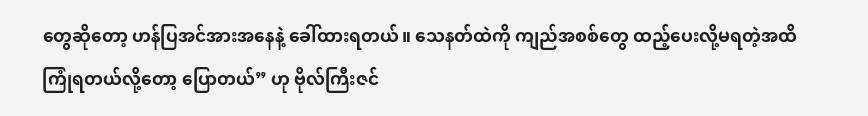တွေဆိုတော့ ဟန်ပြအင်အားအနေနဲ့ ခေါ်ထားရတယ်။ သေနတ်ထဲကို ကျည်အစစ်တွေ ထည့်ပေးလို့မရတဲ့အထိ ကြုံရတယ်လို့တော့ ပြောတယ်” ဟု ဗိုလ်ကြီးဇင်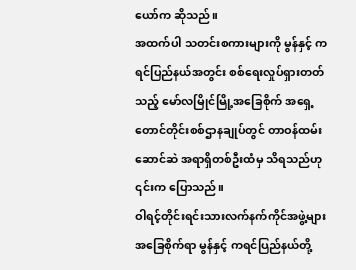ယော်က ဆိုသည်။
အထက်ပါ သတင်းစကားများကို မွန်နှင့် ကရင်ပြည်နယ်အတွင်း စစ်ရေးလှုပ်ရှားတတ်သည့် မော်လမြိုင်မြို့အခြေစိုက် အရှေ့တောင်တိုင်းစစ်ဌာနချုပ်တွင် တာဝန်ထမ်းဆောင်ဆဲ အရာရှိတစ်ဦးထံမှ သိရသည်ဟု ၎င်းက ပြောသည်။
ဝါရင့်တိုင်းရင်းသားလက်နက်ကိုင်အဖွဲ့များ အခြေစိုက်ရာ မွန်နှင့် ကရင်ပြည်နယ်တို့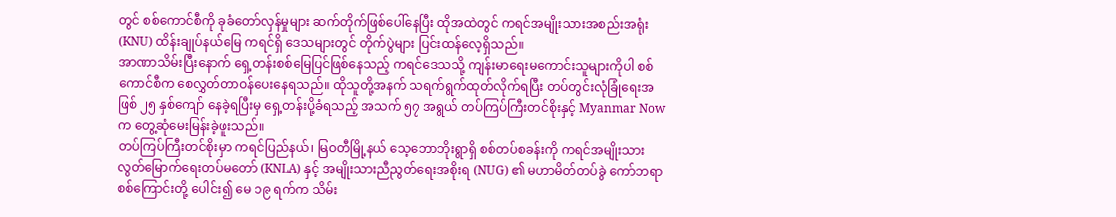တွင် စစ်ကောင်စီကို ခုခံတော်လှန်မှုများ ဆက်တိုက်ဖြစ်ပေါ်နေပြီး ထိုအထဲတွင် ကရင်အမျိုးသားအစည်းအရုံး (KNU) ထိန်းချုပ်နယ်မြေ ကရင်ရှိ ဒေသများတွင် တိုက်ပွဲများ ပြင်းထန်လေ့ရှိသည်။
အာဏာသိမ်းပြီးနောက် ရှေ့တန်းစစ်မြေပြင်ဖြစ်နေသည့် ကရင်ဒေသသို့ ကျန်းမာရေးမကောင်းသူများကိုပါ စစ်ကောင်စီက စေလွှတ်တာဝန်ပေးနေရသည်။ ထိုသူတို့အနက် သရက်ရွက်ထုတ်လိုက်ရပြီး တပ်တွင်းလုံခြုံရေးအဖြစ် ၂၅ နှစ်ကျော် နေခဲ့ရပြီးမှ ရှေ့တန်းပို့ခံရသည့် အသက် ၅၇ အရွယ် တပ်ကြပ်ကြီးတင်စိုးနှင့် Myanmar Now က တွေ့ဆုံမေးမြန်းခဲ့ဖူးသည်။
တပ်ကြပ်ကြီးတင်စိုးမှာ ကရင်ပြည်နယ်၊ မြဝတီမြို့နယ် သေ့ဘောဘိုးရွာရှိ စစ်တပ်စခန်းကို ကရင်အမျိုးသားလွတ်မြောက်ရေးတပ်မတော် (KNLA) နှင့် အမျိုးသားညီညွတ်ရေးအစိုးရ (NUG) ၏ မဟာမိတ်တပ်ခွဲ ကော်ဘရာစစ်ကြောင်းတို့ ပေါင်း၍ မေ ၁၉ ရက်က သိမ်း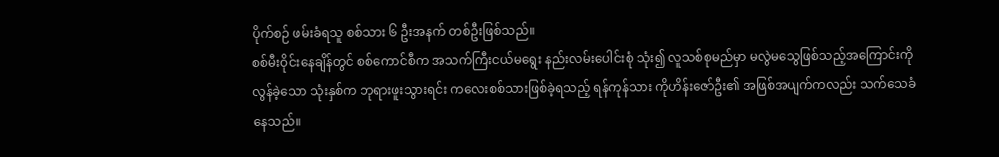ပိုက်စဉ် ဖမ်းခံရသူ စစ်သား ၆ ဦးအနက် တစ်ဦးဖြစ်သည်။
စစ်မီးဝိုင်းနေချိန်တွင် စစ်ကောင်စီက အသက်ကြီးငယ်မရွေး နည်းလမ်းပေါင်းစုံ သုံး၍ လူသစ်စုမည်မှာ မလွဲမသွေဖြစ်သည့်အကြောင်းကို လွန်ခဲ့သော သုံးနှစ်က ဘုရားဖူးသွားရင်း ကလေးစစ်သားဖြစ်ခဲ့ရသည့် ရန်ကုန်သား ကိုဟိန်းဇော်ဦး၏ အဖြစ်အပျက်ကလည်း သက်သေခံနေသည်။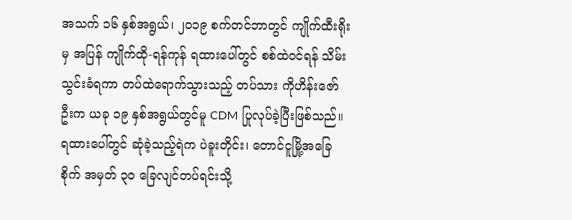အသက် ၁၆ နှစ်အရွယ်၊ ၂၀၁၉ စက်တင်ဘာတွင် ကျိုက်ထီးရိုးမှ အပြန် ကျိုက်ထို-ရန်ကုန် ရထားပေါ်တွင် စစ်ထဲဝင်ရန် သိမ်းသွင်းခံရကာ တပ်ထဲရောက်သွားသည့် တပ်သား ကိုဟိန်းဇော်ဦးက ယခု ၁၉ နှစ်အရွယ်တွင်မူ CDM ပြုလုပ်ခဲ့ပြီးဖြစ်သည်။
ရထားပေါ်တွင် ဆုံခဲ့သည့်ရဲက ပဲခူးတိုင်း၊ တောင်ငူမြို့အခြေစိုက် အမှတ် ၃၀ ခြေလျင်တပ်ရင်းသို့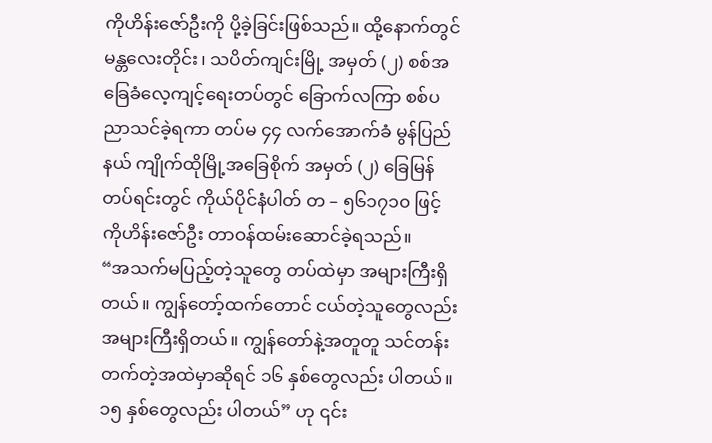ကိုဟိန်းဇော်ဦးကို ပို့ခဲ့ခြင်းဖြစ်သည်။ ထို့နောက်တွင် မန္တလေးတိုင်း၊ သပိတ်ကျင်းမြို့ အမှတ် (၂) စစ်အခြေခံလေ့ကျင့်ရေးတပ်တွင် ခြောက်လကြာ စစ်ပညာသင်ခဲ့ရကာ တပ်မ ၄၄ လက်အောက်ခံ မွန်ပြည်နယ် ကျိုက်ထိုမြို့အခြေစိုက် အမှတ် (၂) ခြေမြန်တပ်ရင်းတွင် ကိုယ်ပိုင်နံပါတ် တ – ၅၆၁၇၁၀ ဖြင့် ကိုဟိန်းဇော်ဦး တာဝန်ထမ်းဆောင်ခဲ့ရသည်။
“အသက်မပြည့်တဲ့သူတွေ တပ်ထဲမှာ အများကြီးရှိတယ်။ ကျွန်တော့်ထက်တောင် ငယ်တဲ့သူတွေလည်း အများကြီးရှိတယ်။ ကျွန်တော်နဲ့အတူတူ သင်တန်းတက်တဲ့အထဲမှာဆိုရင် ၁၆ နှစ်တွေလည်း ပါတယ်။ ၁၅ နှစ်တွေလည်း ပါတယ်” ဟု ၎င်း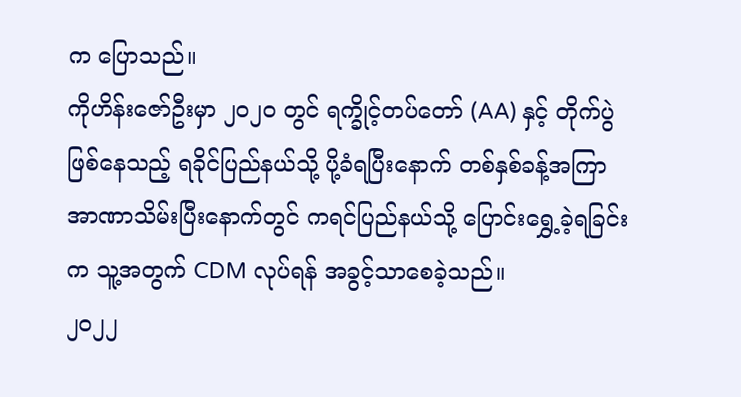က ပြောသည်။
ကိုဟိန်းဇော်ဦးမှာ ၂၀၂၀ တွင် ရက္ခိုင့်တပ်တော် (AA) နှင့် တိုက်ပွဲဖြစ်နေသည့် ရခိုင်ပြည်နယ်သို့ ပို့ခံရပြီးနောက် တစ်နှစ်ခန့်အကြာ အာဏာသိမ်းပြီးနောက်တွင် ကရင်ပြည်နယ်သို့ ပြောင်းရွှေ့ခဲ့ရခြင်းက သူ့အတွက် CDM လုပ်ရန် အခွင့်သာစေခဲ့သည်။
၂၀၂၂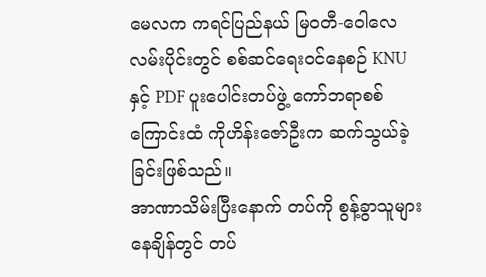မေလက ကရင်ပြည်နယ် မြဝတီ-ဝေါလေလမ်းပိုင်းတွင် စစ်ဆင်ရေးဝင်နေစဉ် KNU နှင့် PDF ပူးပေါင်းတပ်ဖွဲ့ ကော်ဘရာစစ်ကြောင်းထံ ကိုဟိန်းဇော်ဦးက ဆက်သွယ်ခဲ့ခြင်းဖြစ်သည်။
အာဏာသိမ်းပြီးနောက် တပ်ကို စွန့်ခွာသူများနေချိန်တွင် တပ်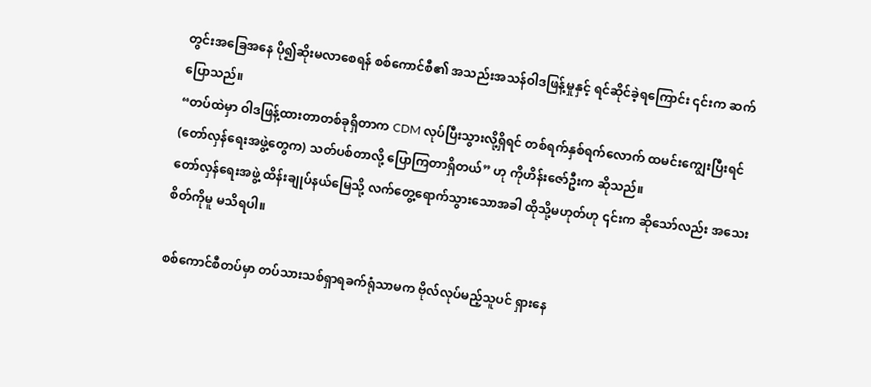တွင်းအခြေအနေ ပို၍ဆိုးမလာစေရန် စစ်ကောင်စီ၏ အသည်းအသန်ဝါဒဖြန့်မှုနှင့် ရင်ဆိုင်ခဲ့ရကြောင်း ၎င်းက ဆက်ပြောသည်။
“တပ်ထဲမှာ ဝါဒဖြန့်ထားတာတစ်ခုရှိတာက CDM လုပ်ပြီးသွားလို့ရှိရင် တစ်ရက်နှစ်ရက်လောက် ထမင်းကျွေးပြီးရင် (တော်လှန်ရေးအဖွဲ့တွေက) သတ်ပစ်တာလို့ ပြောကြတာရှိတယ်” ဟု ကိုဟိန်းဇော်ဦးက ဆိုသည်။
တော်လှန်ရေးအဖွဲ့ ထိန်းချုပ်နယ်မြေသို့ လက်တွေ့ရောက်သွားသောအခါ ထိုသို့မဟုတ်ဟု ၎င်းက ဆိုသော်လည်း အသေးစိတ်ကိုမူ မသိရပါ။

စစ်ကောင်စီတပ်မှာ တပ်သားသစ်ရှာရခက်ရုံသာမက ဗိုလ်လုပ်မည့်သူပင် ရှားနေ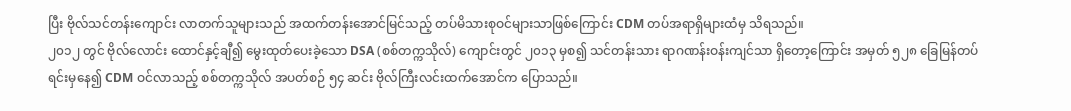ပြီး ဗိုလ်သင်တန်းကျောင်း လာတက်သူများသည် အထက်တန်းအောင်မြင်သည့် တပ်မိသားစုဝင်များသာဖြစ်ကြောင်း CDM တပ်အရာရှိများထံမှ သိရသည်။
၂၀၁၂ တွင် ဗိုလ်လောင်း ထောင်နှင့်ချီ၍ မွေးထုတ်ပေးခဲ့သော DSA (စစ်တက္ကသိုလ်) ကျောင်းတွင် ၂၀၁၃ မှစ၍ သင်တန်းသား ရာဂဏန်းဝန်းကျင်သာ ရှိတော့ကြောင်း အမှတ် ၅၂၈ ခြေမြန်တပ်ရင်းမှနေ၍ CDM ဝင်လာသည့် စစ်တက္ကသိုလ် အပတ်စဉ် ၅၄ ဆင်း ဗိုလ်ကြီးလင်းထက်အောင်က ပြောသည်။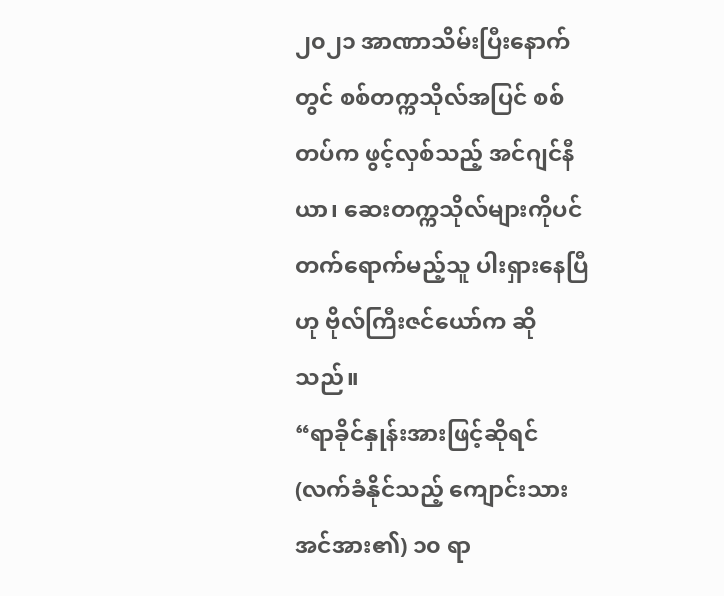၂၀၂၁ အာဏာသိမ်းပြီးနောက်တွင် စစ်တက္ကသိုလ်အပြင် စစ်တပ်က ဖွင့်လှစ်သည့် အင်ဂျင်နီယာ၊ ဆေးတက္ကသိုလ်များကိုပင် တက်ရောက်မည့်သူ ပါးရှားနေပြီဟု ဗိုလ်ကြီးဇင်ယော်က ဆိုသည်။
“ရာခိုင်နှုန်းအားဖြင့်ဆိုရင် (လက်ခံနိုင်သည့် ကျောင်းသားအင်အား၏) ၁၀ ရာ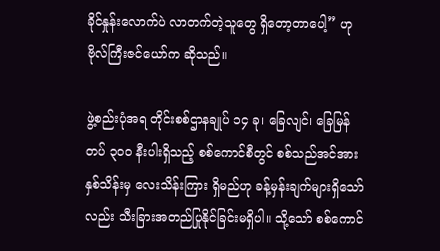ခိုင်နှုန်းလောက်ပဲ လာတက်တဲ့သူတွေ ရှိတော့တာပေါ့” ဟု ဗိုလ်ကြီးဇင်ယော်က ဆိုသည်။

ဖွဲ့စည်းပုံအရ တိုင်းစစ်ဌာနချုပ် ၁၄ ခု၊ ခြေလျင်၊ ခြေမြန်တပ် ၃၀၀ နီးပါးရှိသည့် စစ်ကောင်စီတွင် စစ်သည်အင်အား နှစ်သိန်းမှ လေးသိန်းကြား ရှိမည်ဟု ခန့်မှန်းချက်များရှိသော်လည်း သီးခြားအတည်ပြုနိုင်ခြင်းမရှိပါ။ သို့သော် စစ်ကောင်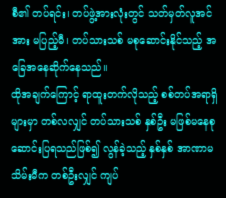စီ၏ တပ်ရင်း၊ တပ်ဖွဲ့အားလုံးတွင် သတ်မှတ်လူအင်အား မပြည့်မီ၊ တပ်သားသစ် မစုဆောင်းနိုင်သည့် အခြေအနေဆိုက်နေသည်။
ထိုအချက်ကြောင့် ရာထူးတက်လိုသည့် စစ်တပ်အရာရှိများမှာ တစ်လလျှင် တပ်သားသစ် နှစ်ဦး မဖြစ်မနေစုဆောင်းပြရသည်ဖြစ်၍ လွန်ခဲ့သည့် နှစ်နှစ် အာဏာမသိမ်းမီက တစ်ဦးလျှင် ကျပ်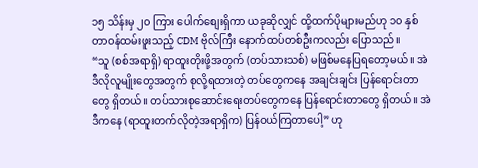၁၅ သိန်းမှ ၂၀ ကြား ပေါက်စျေးရှိကာ ယခုဆိုလျှင် ထို့ထက်ပိုများမည်ဟု ၁၀ နှစ် တာဝန်ထမ်းဖူးသည့် CDM ဗိုလ်ကြီး နောက်ထပ်တစ်ဦးကလည်း ပြောသည်။
“သူ (စစ်အရာရှိ) ရာထူးတိုးဖို့အတွက် (တပ်သားသစ်) မဖြစ်မနေပြရတော့မယ်။ အဲဒီလိုလူမျိုးတွေအတွက် စုလို့ရထားတဲ့ တပ်တွေကနေ အချင်းချင်း ပြန်ရောင်းတာတွေ ရှိတယ်။ တပ်သားစုဆောင်းရေးတပ်တွေကနေ ပြန်ရောင်းတာတွေ ရှိတယ်။ အဲဒီကနေ (ရာထူးတက်လိုတဲ့အရာရှိက) ပြန်ဝယ်ကြတာပေါ့” ဟု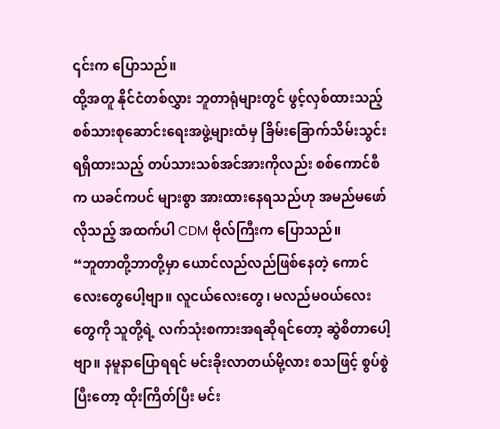၎င်းက ပြောသည်။
ထို့အတူ နိုင်ငံတစ်လွှား ဘူတာရုံများတွင် ဖွင့်လှစ်ထားသည့် စစ်သားစုဆောင်းရေးအဖွဲ့များထံမှ ခြိမ်းခြောက်သိမ်းသွင်းရရှိထားသည့် တပ်သားသစ်အင်အားကိုလည်း စစ်ကောင်စီက ယခင်ကပင် များစွာ အားထားနေရသည်ဟု အမည်မဖော်လိုသည့် အထက်ပါ CDM ဗိုလ်ကြီးက ပြောသည်။
“ဘူတာတို့ဘာတို့မှာ ယောင်လည်လည်ဖြစ်နေတဲ့ ကောင်လေးတွေပေါ့ဗျာ။ လူငယ်လေးတွေ၊ မလည်မဝယ်လေးတွေကို သူတို့ရဲ့ လက်သုံးစကားအရဆိုရင်တော့ ဆွဲစိတာပေါ့ဗျာ။ နမူနာပြောရရင် မင်းခိုးလာတယ်မို့လား စသဖြင့် စွပ်စွဲပြီးတော့ ထိုးကြိတ်ပြီး မင်း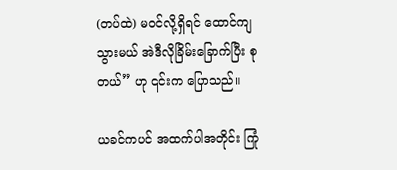(တပ်ထဲ) မဝင်လို့ရှိရင် ထောင်ကျသွားမယ် အဲဒီလိုခြိမ်းခြောက်ပြီး စုတယ်” ဟု ၎င်းက ပြောသည်။

ယခင်ကပင် အထက်ပါအတိုင်း ကြုံ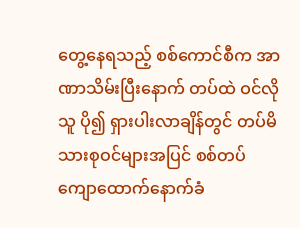တွေ့နေရသည့် စစ်ကောင်စီက အာဏာသိမ်းပြီးနောက် တပ်ထဲ ဝင်လိုသူ ပို၍ ရှားပါးလာချိန်တွင် တပ်မိသားစုဝင်များအပြင် စစ်တပ်ကျောထောက်နောက်ခံ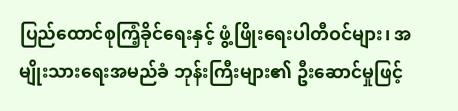ပြည်ထောင်စုကြံ့ခိုင်ရေးနှင့် ဖွံ့ဖြိုးရေးပါတီဝင်များ၊ အမျိုးသားရေးအမည်ခံ ဘုန်းကြီးများ၏ ဦးဆောင်မှုဖြင့်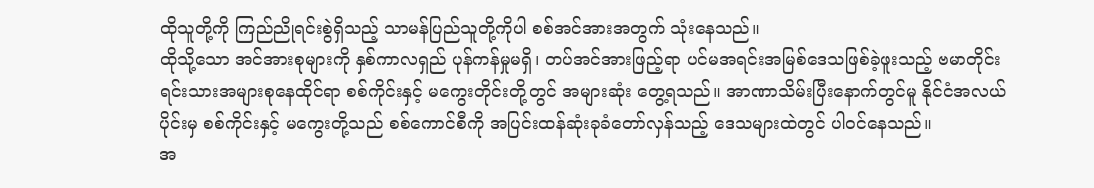ထိုသူတို့ကို ကြည်ညိုရင်းစွဲရှိသည့် သာမန်ပြည်သူတို့ကိုပါ စစ်အင်အားအတွက် သုံးနေသည်။
ထိုသို့သော အင်အားစုများကို နှစ်ကာလရှည် ပုန်ကန်မှုမရှိ၊ တပ်အင်အားဖြည့်ရာ ပင်မအရင်းအမြစ်ဒေသဖြစ်ခဲ့ဖူးသည့် ဗမာတိုင်းရင်းသားအများစုနေထိုင်ရာ စစ်ကိုင်းနှင့် မကွေးတိုင်းတို့တွင် အများဆုံး တွေ့ရသည်။ အာဏာသိမ်းပြီးနောက်တွင်မူ နိုင်ငံအလယ်ပိုင်းမှ စစ်ကိုင်းနှင့် မကွေးတို့သည် စစ်ကောင်စီကို အပြင်းထန်ဆုံးခုခံတော်လှန်သည့် ဒေသများထဲတွင် ပါဝင်နေသည်။
အ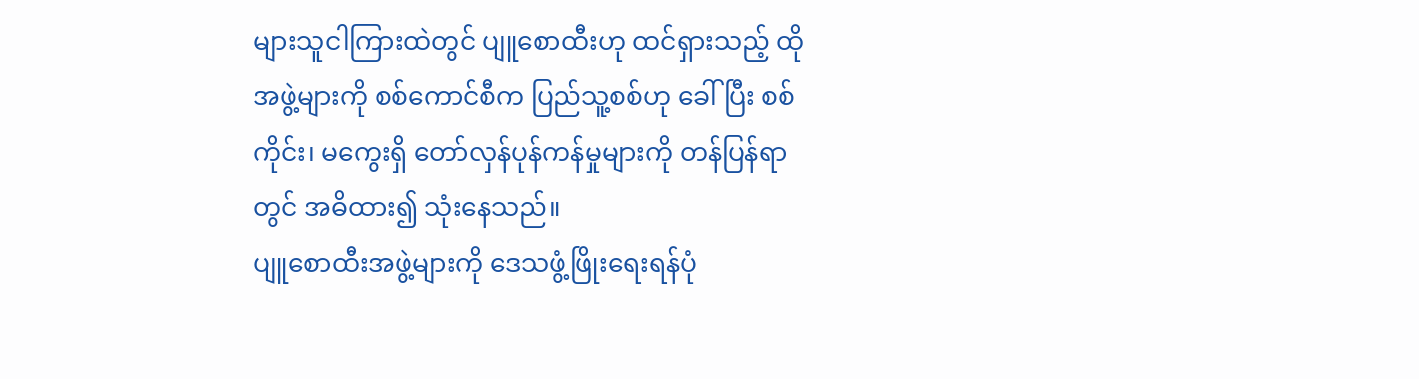များသူငါကြားထဲတွင် ပျူစောထီးဟု ထင်ရှားသည့် ထိုအဖွဲ့များကို စစ်ကောင်စီက ပြည်သူ့စစ်ဟု ခေါ်ပြီး စစ်ကိုင်း၊ မကွေးရှိ တော်လှန်ပုန်ကန်မှုများကို တန်ပြန်ရာတွင် အဓိထား၍ သုံးနေသည်။
ပျူစောထီးအဖွဲ့များကို ဒေသဖွံ့ဖြိုးရေးရန်ပုံ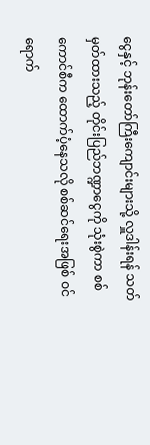ငွေနှင့် ဘုန်းတော်ကြီးကျောင်းများသို့ လှူဒါန်းရန် သတ်မှတ်ထားသည့် တိုင်းပြည်ဘဏ္ဍာငွေကို သုံးစွဲကာ စစ်ကောင်စီက ထောက်ပံ့နေသလို စစ်ဆင်ရေးအဖြစ် ဝင်ရောက်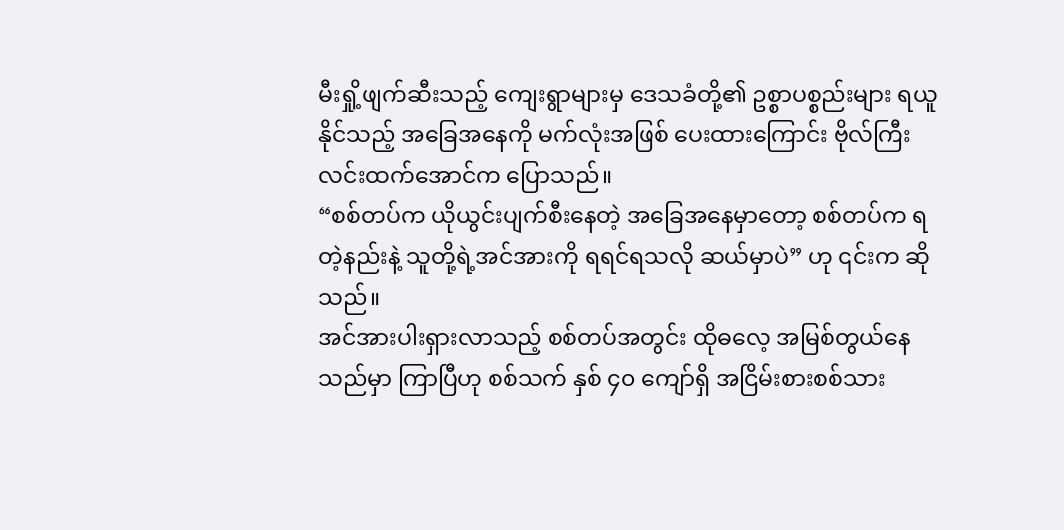မီးရှို့ဖျက်ဆီးသည့် ကျေးရွာများမှ ဒေသခံတို့၏ ဥစ္စာပစ္စည်းများ ရယူနိုင်သည့် အခြေအနေကို မက်လုံးအဖြစ် ပေးထားကြောင်း ဗိုလ်ကြီးလင်းထက်အောင်က ပြောသည်။
“စစ်တပ်က ယိုယွင်းပျက်စီးနေတဲ့ အခြေအနေမှာတော့ စစ်တပ်က ရတဲ့နည်းနဲ့ သူတို့ရဲ့အင်အားကို ရရင်ရသလို ဆယ်မှာပဲ” ဟု ၎င်းက ဆိုသည်။
အင်အားပါးရှားလာသည့် စစ်တပ်အတွင်း ထိုဓလေ့ အမြစ်တွယ်နေသည်မှာ ကြာပြီဟု စစ်သက် နှစ် ၄၀ ကျော်ရှိ အငြိမ်းစားစစ်သား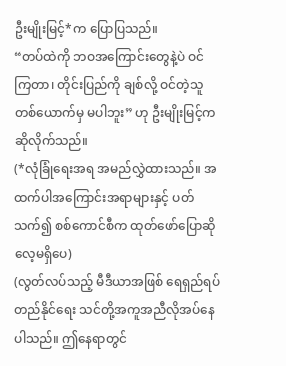ဦးမျိုးမြင့်*က ပြောပြသည်။
“တပ်ထဲကို ဘဝအကြောင်းတွေနဲ့ပဲ ဝင်ကြတာ၊ တိုင်းပြည်ကို ချစ်လို့ ဝင်တဲ့သူ တစ်ယောက်မှ မပါဘူး” ဟု ဦးမျိုးမြင့်က ဆိုလိုက်သည်။
(*လုံခြုံရေးအရ အမည်လွှဲထားသည်။ အထက်ပါအကြောင်းအရာများနှင့် ပတ်သက်၍ စစ်ကောင်စီက ထုတ်ဖော်ပြောဆိုလေ့မရှိပေ)
(လွတ်လပ်သည့် မီဒီယာအဖြစ် ရေရှည်ရပ်တည်နိုင်ရေး သင်တို့အကူအညီလိုအပ်နေပါသည်။ ဤနေရာတွင်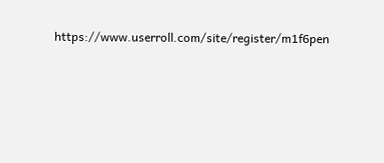https://www.userroll.com/site/register/m1f6pen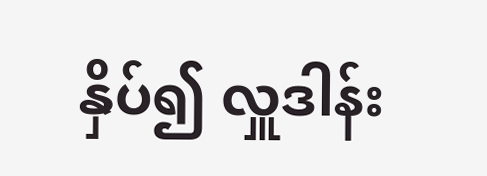နှိပ်၍ လှူဒါန်း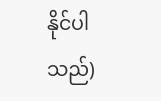နိုင်ပါသည်)